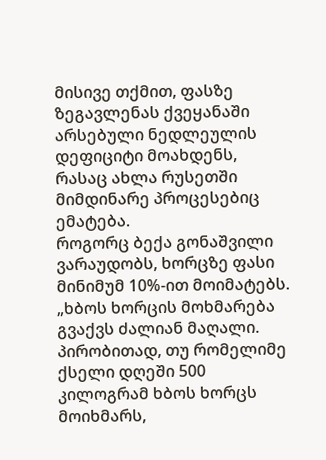მისივე თქმით, ფასზე ზეგავლენას ქვეყანაში არსებული ნედლეულის დეფიციტი მოახდენს, რასაც ახლა რუსეთში მიმდინარე პროცესებიც ემატება.
როგორც ბექა გონაშვილი ვარაუდობს, ხორცზე ფასი მინიმუმ 10%-ით მოიმატებს.
„ხბოს ხორცის მოხმარება გვაქვს ძალიან მაღალი. პირობითად, თუ რომელიმე ქსელი დღეში 500 კილოგრამ ხბოს ხორცს მოიხმარს,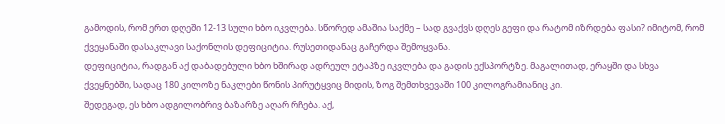გამოდის, რომ ერთ დღეში 12-13 სული ხბო იკვლება. სწორედ ამაშია საქმე – სად გვაქვს დღეს გეფი და რატომ იზრდება ფასი? იმიტომ, რომ ქვეყანაში დასაკლავი საქონლის დეფიციტია. რუსეთიდანაც გაჩერდა შემოყვანა.
დეფიციტია, რადგან აქ დაბადებული ხბო ხშირად ადრეულ ეტაპზე იკვლება და გადის ექსპორტზე. მაგალითად, ერაყში და სხვა ქვეყნებში, სადაც 180 კილოზე ნაკლები წონის პირუტყვიც მიდის, ზოგ შემთხვევაში 100 კილოგრამიანიც კი.
შედეგად, ეს ხბო ადგილობრივ ბაზარზე აღარ რჩება. აქ,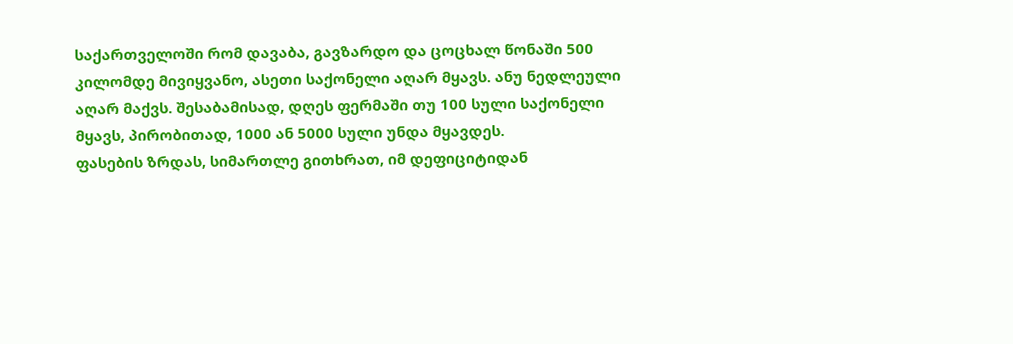საქართველოში რომ დავაბა, გავზარდო და ცოცხალ წონაში 500 კილომდე მივიყვანო, ასეთი საქონელი აღარ მყავს. ანუ ნედლეული აღარ მაქვს. შესაბამისად, დღეს ფერმაში თუ 100 სული საქონელი მყავს, პირობითად, 1000 ან 5000 სული უნდა მყავდეს.
ფასების ზრდას, სიმართლე გითხრათ, იმ დეფიციტიდან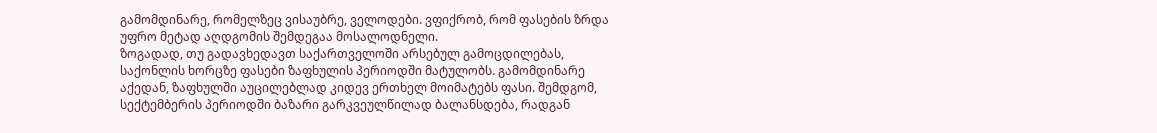გამომდინარე, რომელზეც ვისაუბრე, ველოდები. ვფიქრობ, რომ ფასების ზრდა უფრო მეტად აღდგომის შემდეგაა მოსალოდნელი.
ზოგადად, თუ გადავხედავთ საქართველოში არსებულ გამოცდილებას, საქონლის ხორცზე ფასები ზაფხულის პერიოდში მატულობს. გამომდინარე აქედან, ზაფხულში აუცილებლად კიდევ ერთხელ მოიმატებს ფასი. შემდგომ, სექტემბერის პერიოდში ბაზარი გარკვეულწილად ბალანსდება, რადგან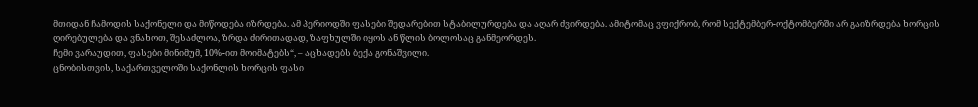მთიდან ჩამოდის საქონელი და მიწოდება იზრდება. ამ პერიოდში ფასები შედარებით სტაბილურდება და აღარ ძვირდება. ამიტომაც ვფიქრობ, რომ სექტემბერ-ოქტომბერში არ გაიზრდება ხორცის ღირებულება და ვნახოთ, შესაძლოა, ზრდა ძირითადად, ზაფხულში იყოს ან წლის ბოლოსაც განმეორდეს.
ჩემი ვარაუდით, ფასები მინიმუმ, 10%-ით მოიმატებს“, – აცხადებს ბექა გონაშვილი.
ცნობისთვის, საქართველოში საქონლის ხორცის ფასი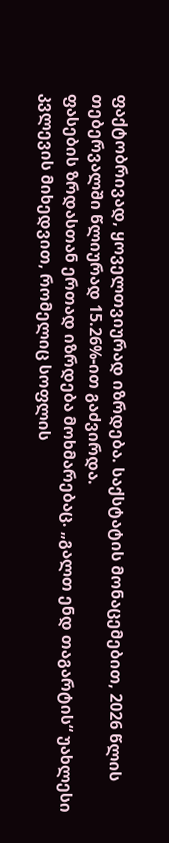ფაქტობრივად, ყოველთვიურად იზრდება. საქსტატის მონაცემებით, 2026 წლის თებერვალში წლიურად 15.26%-ით გაძვირდა.
ფასების ზრდასთან ერთად იზრდება მოხმარებაც. „გალთ ენდ თაგარტის“ უახლესი კვლევის მიხედვით, რომელიც სოფლის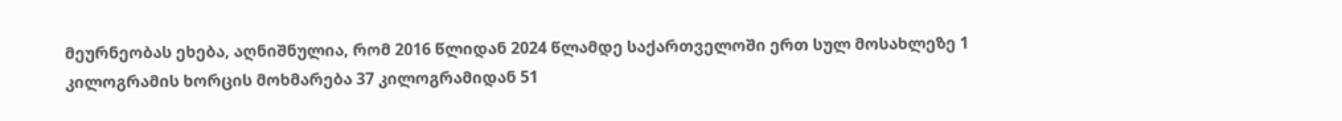მეურნეობას ეხება, აღნიშნულია, რომ 2016 წლიდან 2024 წლამდე საქართველოში ერთ სულ მოსახლეზე 1 კილოგრამის ხორცის მოხმარება 37 კილოგრამიდან 51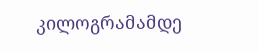კილოგრამამდე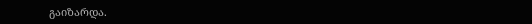გაიზარდა.